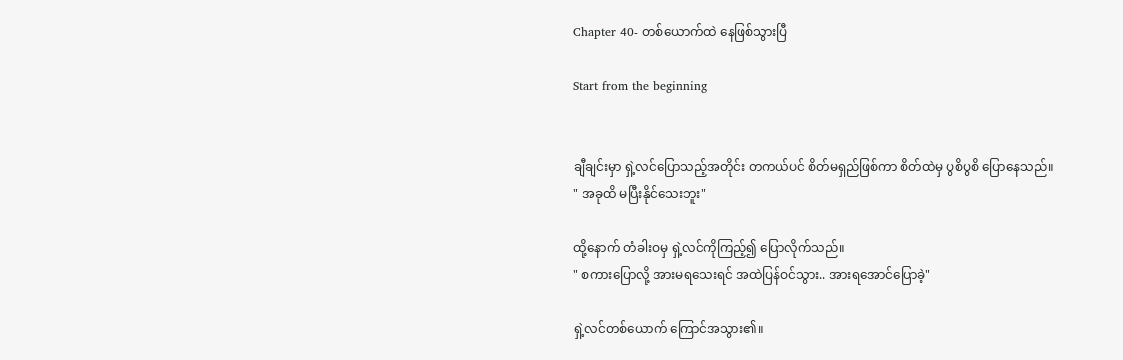Chapter 40- တစ်ယောက်ထဲ နေဖြစ်သွားပြီ

Start from the beginning


ချီချင်းမှာ ရှဲ့လင်ပြောသည့်အတိုင်း တကယ်ပင် စိတ်မရှည်ဖြစ်ကာ စိတ်ထဲမှ ပွစိပွစိ ပြောနေသည်။
" အခုထိ မပြီးနိုင်သေးဘူး"

ထို့နောက် တံခါးဝမှ ရှဲ့လင်ကိုကြည့်၍ ပြောလိုက်သည်။
" စကားပြောလို့ အားမရ‌သေးရင် အထဲပြန်ဝင်သွား.. အားရအောင်ပြောခဲ့"

ရှဲ့လင်တစ်ယောက် ကြောင်အသွား၏။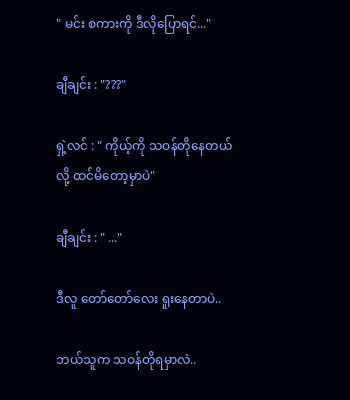" မင်း စကားကို ဒီလိုပြောရင်..."

ချီချင်း : "???"

ရှဲ့လင် : " ကိုယ့်ကို သဝန်တိုနေတယ်လို့ ထင်မိတော့မှာပဲ"

ချီချင်း : " ..."

ဒီလူ တော်တော်လေး ရူးနေတာပဲ..

ဘယ်သူက သဝန်တိုရမှာလဲ..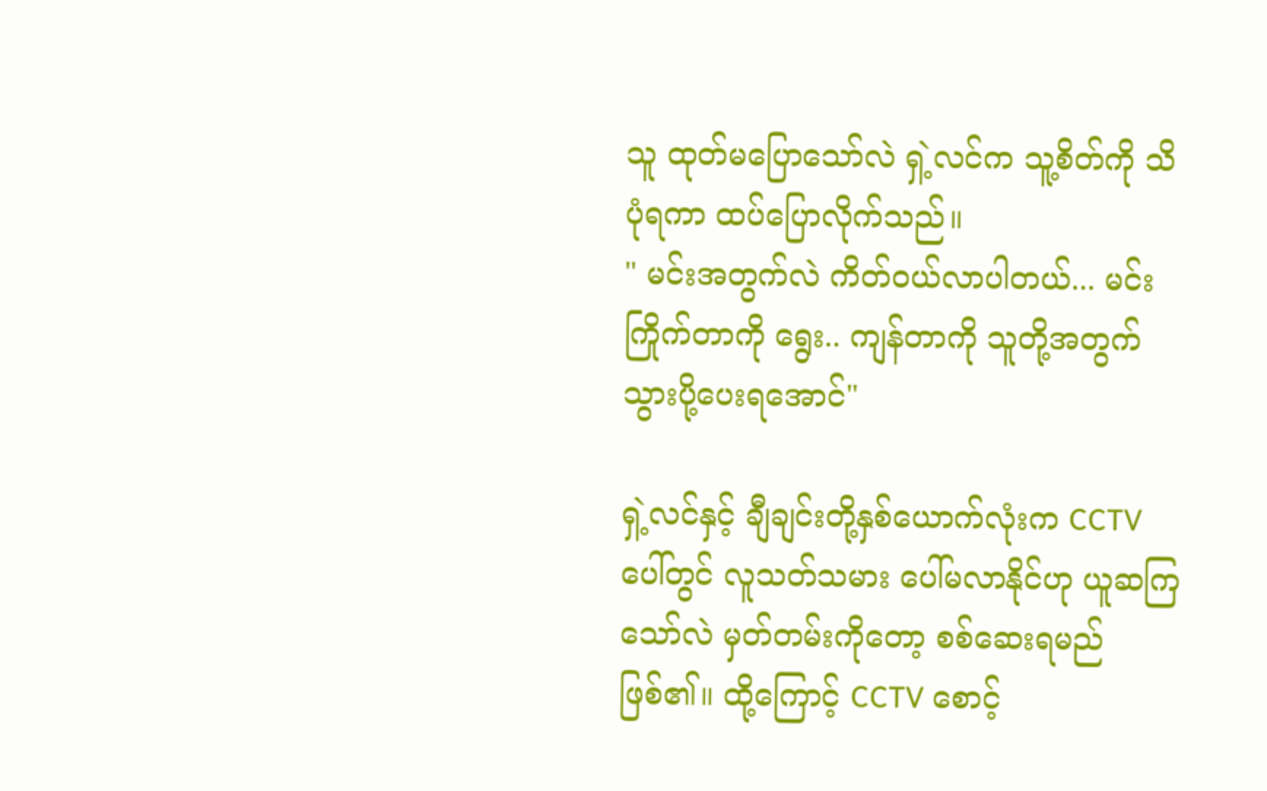သူ ထုတ်မပြောသော်လဲ ရှဲ့လင်က သူ့စိတ်ကို သိပုံရကာ ထပ်ပြောလိုက်သည်။
" မင်းအတွက်လဲ ကိတ်ဝယ်လာပါတယ်... မင်း ကြိုက်တာကို ရွေး.. ကျန်တာကို သူတို့အတွက် သွားပို့ပေးရအောင်"

ရှဲ့လင်နှင့် ချီချင်းတို့နှစ်ယောက်လုံးက CCTV ပေါ်တွင် လူသတ်သမား ပေါ်မလာနိုင်ဟု ယူ‌ဆကြသော်လဲ မှတ်တမ်းကိုတော့ စစ်ဆေးရမည်ဖြစ်၏။ ထို့ကြောင့် CCTV စောင့်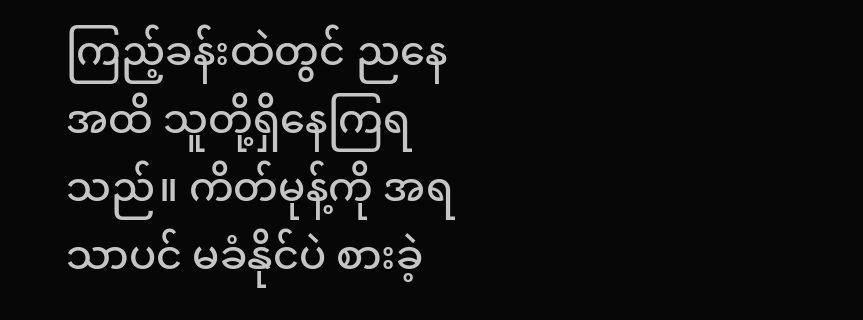ကြည့်ခန်းထဲတွင် ညနေအထိ သူတို့ရှိနေကြရသည်။ ကိတ်မုန့်ကို အရသာပင် မခံနိုင်‌ပဲ စားခဲ့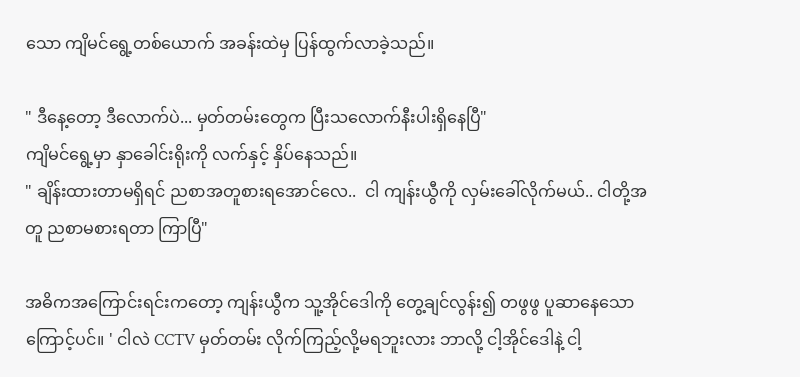သော ကျိမင်ရွေ့တစ်ယောက် အခန်းထဲမှ ပြန်ထွက်လာခဲ့သည်။

" ဒီနေ့တော့ ဒီလောက်ပဲ... မှတ်တမ်းတွေက ပြီးသလောက်နီးပါးရှိနေပြီ"
ကျိမင်ရွေ့မှာ နှာခေါင်းရိုးကို လက်နှင့် နှိပ်နေသည်။
" ချိန်းထားတာမရှိရင် ညစာအတူစားရအောင်လေ..  ငါ ကျန်းယွီကို လှမ်းခေါ်လိုက်မယ်.. ငါတို့အတူ ညစာမစားရတာ ကြာပြီ"

အဓိကအကြောင်းရင်းကတော့ ကျန်းယွီက သူ့အိုင်ဒေါကို တွေ့ချင်လွန်း၍ တဖွဖွ ပူဆာနေသောကြောင့်ပင်။ ' ငါလဲ CCTV မှတ်တမ်း လိုက်ကြည့်လို့မရဘူးလား ဘာလို့ ငါ့အိုင်ဒေါနဲ့ ငါ့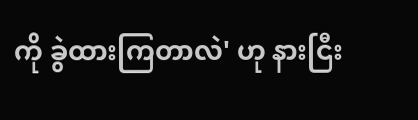ကို ခွဲထားကြတာလဲ' ဟု နားငြီး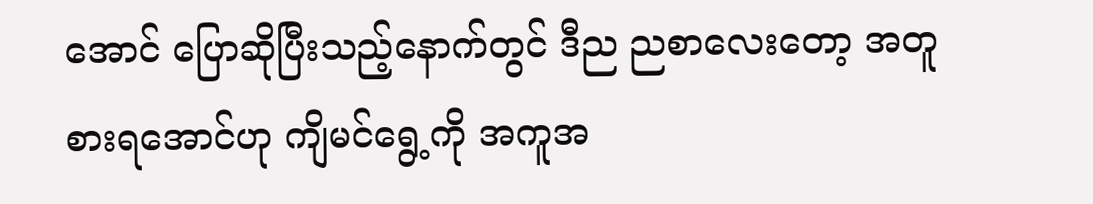အောင် ပြောဆိုပြီးသည့်နောက်တွင် ဒီည ညစာလေးတော့ အတူစားရအောင်ဟု ကျိမင်ရွေ့ကို အကူအ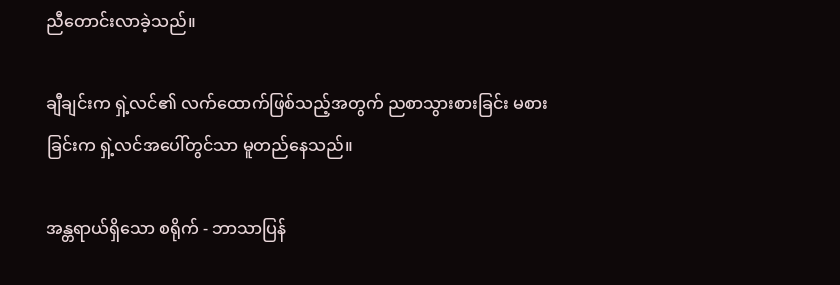ညီတောင်းလာခဲ့သည်။

ချီချင်းက ရှဲ့လင်၏ လက်ထောက်ဖြစ်သည့်အတွက် ညစာသွားစားခြင်း မစားခြင်းက ရှဲ့လင်အပေါ်တွင်သာ မူတည်နေသည်။

အန္တရာယ်ရှိသော စရိုက် - ဘာသာပြန်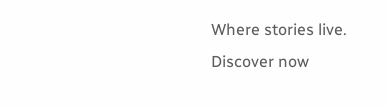Where stories live. Discover now